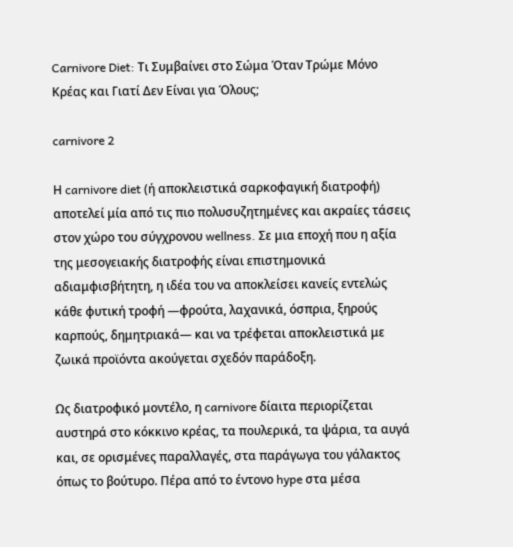Carnivore Diet: Τι Συμβαίνει στο Σώμα Όταν Τρώμε Μόνο Κρέας και Γιατί Δεν Είναι για Όλους;

carnivore 2

Η carnivore diet (ή αποκλειστικά σαρκοφαγική διατροφή) αποτελεί μία από τις πιο πολυσυζητημένες και ακραίες τάσεις στον χώρο του σύγχρονου wellness. Σε μια εποχή που η αξία της μεσογειακής διατροφής είναι επιστημονικά αδιαμφισβήτητη, η ιδέα του να αποκλείσει κανείς εντελώς κάθε φυτική τροφή —φρούτα, λαχανικά, όσπρια, ξηρούς καρπούς, δημητριακά— και να τρέφεται αποκλειστικά με ζωικά προϊόντα ακούγεται σχεδόν παράδοξη.

Ως διατροφικό μοντέλο, η carnivore δίαιτα περιορίζεται αυστηρά στο κόκκινο κρέας, τα πουλερικά, τα ψάρια, τα αυγά και, σε ορισμένες παραλλαγές, στα παράγωγα του γάλακτος όπως το βούτυρο. Πέρα από το έντονο hype στα μέσα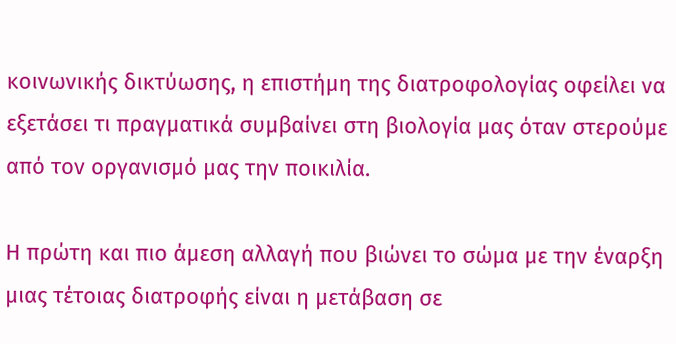κοινωνικής δικτύωσης, η επιστήμη της διατροφολογίας οφείλει να εξετάσει τι πραγματικά συμβαίνει στη βιολογία μας όταν στερούμε από τον οργανισμό μας την ποικιλία.

Η πρώτη και πιο άμεση αλλαγή που βιώνει το σώμα με την έναρξη μιας τέτοιας διατροφής είναι η μετάβαση σε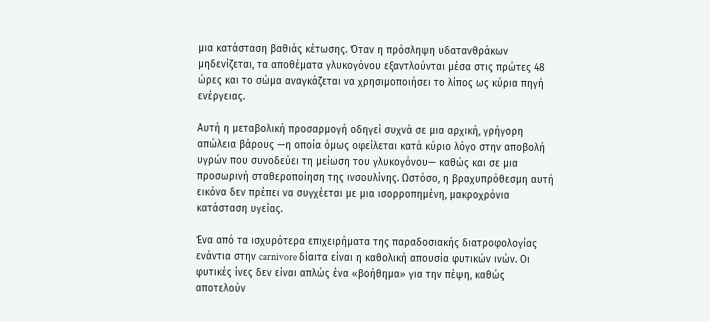μια κατάσταση βαθιάς κέτωσης. Όταν η πρόσληψη υδατανθράκων μηδενίζεται, τα αποθέματα γλυκογόνου εξαντλούνται μέσα στις πρώτες 48 ώρες και το σώμα αναγκάζεται να χρησιμοποιήσει το λίπος ως κύρια πηγή ενέργειας.

Αυτή η μεταβολική προσαρμογή οδηγεί συχνά σε μια αρχική, γρήγορη απώλεια βάρους —η οποία όμως οφείλεται κατά κύριο λόγο στην αποβολή υγρών που συνοδεύει τη μείωση του γλυκογόνου— καθώς και σε μια προσωρινή σταθεροποίηση της ινσουλίνης. Ωστόσο, η βραχυπρόθεσμη αυτή εικόνα δεν πρέπει να συγχέεται με μια ισορροπημένη, μακροχρόνια κατάσταση υγείας.

Ένα από τα ισχυρότερα επιχειρήματα της παραδοσιακής διατροφολογίας ενάντια στην carnivore δίαιτα είναι η καθολική απουσία φυτικών ινών. Οι φυτικές ίνες δεν είναι απλώς ένα «βοήθημα» για την πέψη, καθώς αποτελούν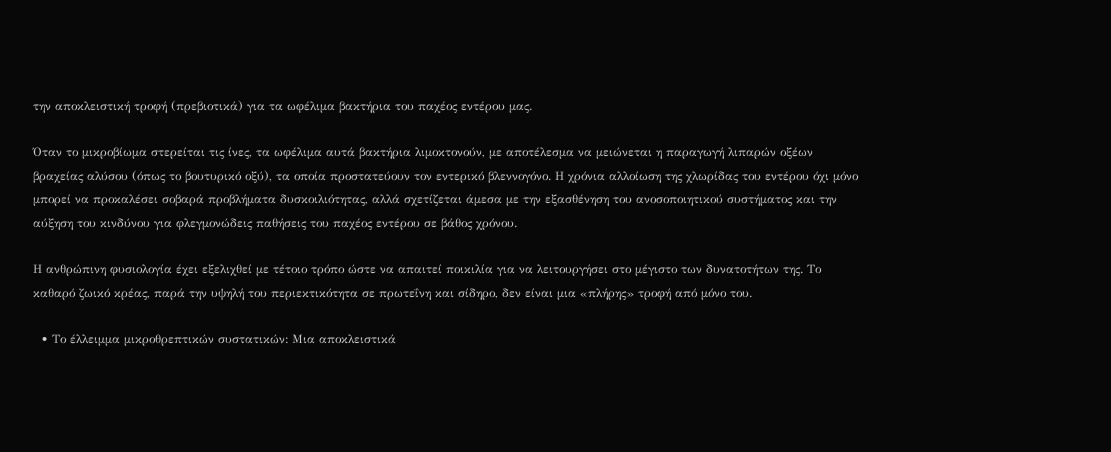την αποκλειστική τροφή (πρεβιοτικά) για τα ωφέλιμα βακτήρια του παχέος εντέρου μας.

Όταν το μικροβίωμα στερείται τις ίνες, τα ωφέλιμα αυτά βακτήρια λιμοκτονούν, με αποτέλεσμα να μειώνεται η παραγωγή λιπαρών οξέων βραχείας αλύσου (όπως το βουτυρικό οξύ), τα οποία προστατεύουν τον εντερικό βλεννογόνο. Η χρόνια αλλοίωση της χλωρίδας του εντέρου όχι μόνο μπορεί να προκαλέσει σοβαρά προβλήματα δυσκοιλιότητας, αλλά σχετίζεται άμεσα με την εξασθένηση του ανοσοποιητικού συστήματος και την αύξηση του κινδύνου για φλεγμονώδεις παθήσεις του παχέος εντέρου σε βάθος χρόνου.

Η ανθρώπινη φυσιολογία έχει εξελιχθεί με τέτοιο τρόπο ώστε να απαιτεί ποικιλία για να λειτουργήσει στο μέγιστο των δυνατοτήτων της. Το καθαρό ζωικό κρέας, παρά την υψηλή του περιεκτικότητα σε πρωτεΐνη και σίδηρο, δεν είναι μια «πλήρης» τροφή από μόνο του.

  • Το έλλειμμα μικροθρεπτικών συστατικών: Μια αποκλειστικά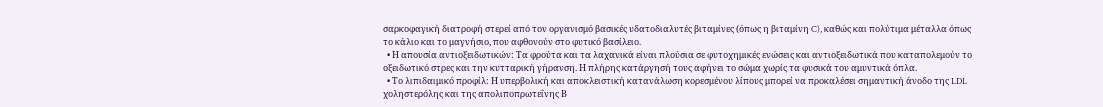σαρκοφαγική διατροφή στερεί από τον οργανισμό βασικές υδατοδιαλυτές βιταμίνες (όπως η βιταμίνη C), καθώς και πολύτιμα μέταλλα όπως το κάλιο και το μαγνήσιο, που αφθονούν στο φυτικό βασίλειο.
  • Η απουσία αντιοξειδωτικών: Τα φρούτα και τα λαχανικά είναι πλούσια σε φυτοχημικές ενώσεις και αντιοξειδωτικά που καταπολεμούν το οξειδωτικό στρες και την κυτταρική γήρανση. Η πλήρης κατάργησή τους αφήνει το σώμα χωρίς τα φυσικά του αμυντικά όπλα.
  • Το λιπιδαιμικό προφίλ: Η υπερβολική και αποκλειστική κατανάλωση κορεσμένου λίπους μπορεί να προκαλέσει σημαντική άνοδο της LDL χοληστερόλης και της απολιποπρωτεΐνης Β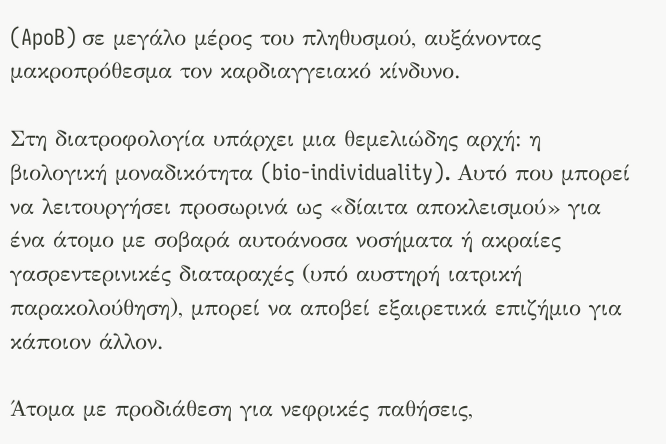(ApoB) σε μεγάλο μέρος του πληθυσμού, αυξάνοντας μακροπρόθεσμα τον καρδιαγγειακό κίνδυνο.

Στη διατροφολογία υπάρχει μια θεμελιώδης αρχή: η βιολογική μοναδικότητα (bio-individuality). Αυτό που μπορεί να λειτουργήσει προσωρινά ως «δίαιτα αποκλεισμού» για ένα άτομο με σοβαρά αυτοάνοσα νοσήματα ή ακραίες γασρεντερινικές διαταραχές (υπό αυστηρή ιατρική παρακολούθηση), μπορεί να αποβεί εξαιρετικά επιζήμιο για κάποιον άλλον.

Άτομα με προδιάθεση για νεφρικές παθήσεις,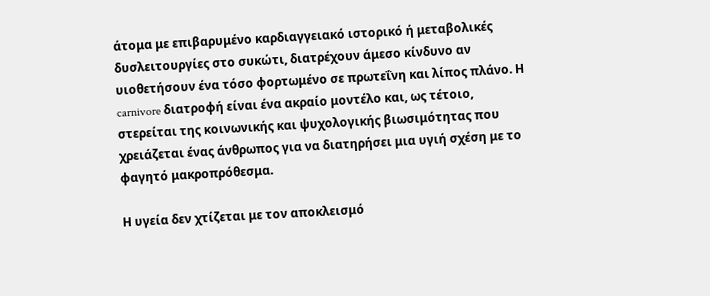άτομα με επιβαρυμένο καρδιαγγειακό ιστορικό ή μεταβολικές δυσλειτουργίες στο συκώτι, διατρέχουν άμεσο κίνδυνο αν υιοθετήσουν ένα τόσο φορτωμένο σε πρωτεΐνη και λίπος πλάνο. Η carnivore διατροφή είναι ένα ακραίο μοντέλο και, ως τέτοιο, στερείται της κοινωνικής και ψυχολογικής βιωσιμότητας που χρειάζεται ένας άνθρωπος για να διατηρήσει μια υγιή σχέση με το φαγητό μακροπρόθεσμα.

Η υγεία δεν χτίζεται με τον αποκλεισμό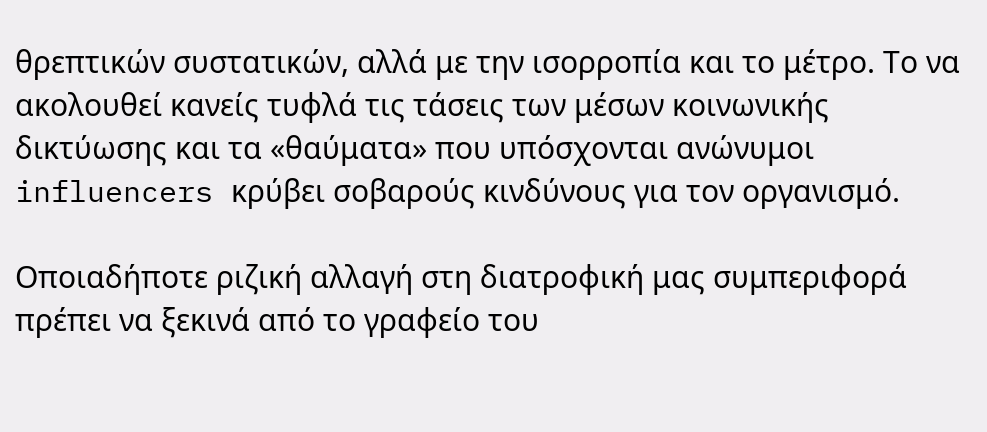θρεπτικών συστατικών, αλλά με την ισορροπία και το μέτρο. Το να ακολουθεί κανείς τυφλά τις τάσεις των μέσων κοινωνικής δικτύωσης και τα «θαύματα» που υπόσχονται ανώνυμοι influencers κρύβει σοβαρούς κινδύνους για τον οργανισμό.

Οποιαδήποτε ριζική αλλαγή στη διατροφική μας συμπεριφορά πρέπει να ξεκινά από το γραφείο του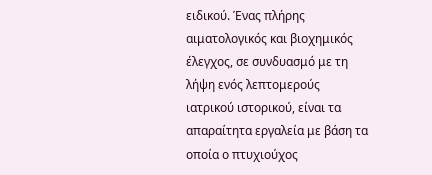ειδικού. Ένας πλήρης αιματολογικός και βιοχημικός έλεγχος, σε συνδυασμό με τη λήψη ενός λεπτομερούς ιατρικού ιστορικού, είναι τα απαραίτητα εργαλεία με βάση τα οποία ο πτυχιούχος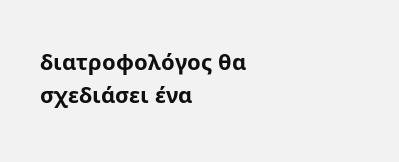διατροφολόγος θα σχεδιάσει ένα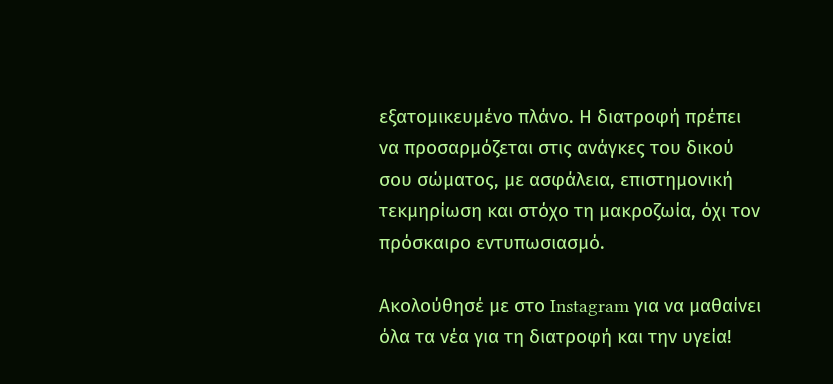εξατομικευμένο πλάνο. Η διατροφή πρέπει να προσαρμόζεται στις ανάγκες του δικού σου σώματος, με ασφάλεια, επιστημονική τεκμηρίωση και στόχο τη μακροζωία, όχι τον πρόσκαιρο εντυπωσιασμό.

Ακολούθησέ με στο Instagram για να μαθαίνει όλα τα νέα για τη διατροφή και την υγεία!